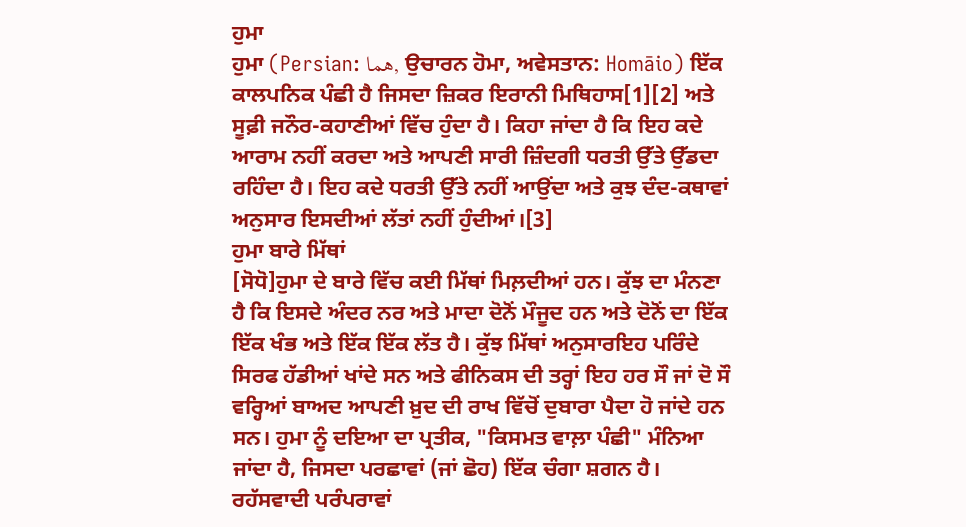ਹੁਮਾ
ਹੁਮਾ (Persian: هما, ਉਚਾਰਨ ਹੋਮਾ, ਅਵੇਸਤਾਨ: Homāio) ਇੱਕ ਕਾਲਪਨਿਕ ਪੰਛੀ ਹੈ ਜਿਸਦਾ ਜ਼ਿਕਰ ਇਰਾਨੀ ਮਿਥਿਹਾਸ[1][2] ਅਤੇ ਸੂਫ਼ੀ ਜਨੌਰ-ਕਹਾਣੀਆਂ ਵਿੱਚ ਹੁੰਦਾ ਹੈ। ਕਿਹਾ ਜਾਂਦਾ ਹੈ ਕਿ ਇਹ ਕਦੇ ਆਰਾਮ ਨਹੀਂ ਕਰਦਾ ਅਤੇ ਆਪਣੀ ਸਾਰੀ ਜ਼ਿੰਦਗੀ ਧਰਤੀ ਉੱਤੇ ਉੱਡਦਾ ਰਹਿੰਦਾ ਹੈ। ਇਹ ਕਦੇ ਧਰਤੀ ਉੱਤੇ ਨਹੀਂ ਆਉਂਦਾ ਅਤੇ ਕੁਝ ਦੰਦ-ਕਥਾਵਾਂ ਅਨੁਸਾਰ ਇਸਦੀਆਂ ਲੱਤਾਂ ਨਹੀਂ ਹੁੰਦੀਆਂ।[3]
ਹੁਮਾ ਬਾਰੇ ਮਿੱਥਾਂ
[ਸੋਧੋ]ਹੁਮਾ ਦੇ ਬਾਰੇ ਵਿੱਚ ਕਈ ਮਿੱਥਾਂ ਮਿਲ਼ਦੀਆਂ ਹਨ। ਕੁੱਝ ਦਾ ਮੰਨਣਾ ਹੈ ਕਿ ਇਸਦੇ ਅੰਦਰ ਨਰ ਅਤੇ ਮਾਦਾ ਦੋਨੋਂ ਮੌਜੂਦ ਹਨ ਅਤੇ ਦੋਨੋਂ ਦਾ ਇੱਕ ਇੱਕ ਖੰਭ ਅਤੇ ਇੱਕ ਇੱਕ ਲੱਤ ਹੈ। ਕੁੱਝ ਮਿੱਥਾਂ ਅਨੁਸਾਰਇਹ ਪਰਿੰਦੇ ਸਿਰਫ ਹੱਡੀਆਂ ਖਾਂਦੇ ਸਨ ਅਤੇ ਫੀਨਿਕਸ ਦੀ ਤਰ੍ਹਾਂ ਇਹ ਹਰ ਸੌ ਜਾਂ ਦੋ ਸੌ ਵਰ੍ਹਿਆਂ ਬਾਅਦ ਆਪਣੀ ਖ਼ੁਦ ਦੀ ਰਾਖ ਵਿੱਚੋਂ ਦੁਬਾਰਾ ਪੈਦਾ ਹੋ ਜਾਂਦੇ ਹਨ ਸਨ। ਹੁਮਾ ਨੂੰ ਦਇਆ ਦਾ ਪ੍ਰਤੀਕ, "ਕਿਸਮਤ ਵਾਲ਼ਾ ਪੰਛੀ" ਮੰਨਿਆ ਜਾਂਦਾ ਹੈ, ਜਿਸਦਾ ਪਰਛਾਵਾਂ (ਜਾਂ ਛੋਹ) ਇੱਕ ਚੰਗਾ ਸ਼ਗਨ ਹੈ। ਰਹੱਸਵਾਦੀ ਪਰੰਪਰਾਵਾਂ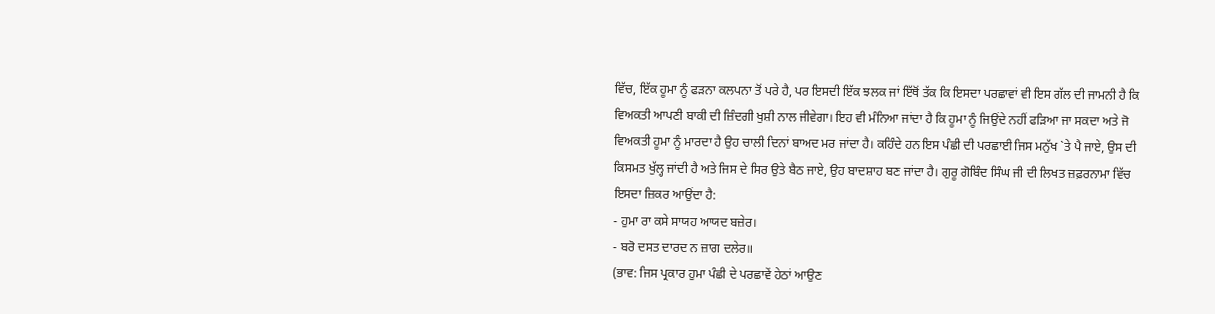ਵਿੱਚ, ਇੱਕ ਹੂਮਾ ਨੂੰ ਫੜਨਾ ਕਲਪਨਾ ਤੋਂ ਪਰੇ ਹੈ, ਪਰ ਇਸਦੀ ਇੱਕ ਝਲਕ ਜਾਂ ਇੱਥੋਂ ਤੱਕ ਕਿ ਇਸਦਾ ਪਰਛਾਵਾਂ ਵੀ ਇਸ ਗੱਲ ਦੀ ਜਾਮਨੀ ਹੈ ਕਿ ਵਿਅਕਤੀ ਆਪਣੀ ਬਾਕੀ ਦੀ ਜ਼ਿੰਦਗੀ ਖੁਸ਼ੀ ਨਾਲ ਜੀਵੇਗਾ। ਇਹ ਵੀ ਮੰਨਿਆ ਜਾਂਦਾ ਹੈ ਕਿ ਹੂਮਾ ਨੂੰ ਜਿਉਂਦੇ ਨਹੀਂ ਫੜਿਆ ਜਾ ਸਕਦਾ ਅਤੇ ਜੋ ਵਿਅਕਤੀ ਹੂਮਾ ਨੂੰ ਮਾਰਦਾ ਹੈ ਉਹ ਚਾਲੀ ਦਿਨਾਂ ਬਾਅਦ ਮਰ ਜਾਂਦਾ ਹੈ। ਕਹਿੰਦੇ ਹਨ ਇਸ ਪੰਛੀ ਦੀ ਪਰਛਾਈ ਜਿਸ ਮਨੁੱਖ `ਤੇ ਪੈ ਜਾਏ, ਉਸ ਦੀ ਕਿਸਮਤ ਖੁੱਲ੍ਹ ਜਾਂਦੀ ਹੈ ਅਤੇ ਜਿਸ ਦੇ ਸਿਰ ਉਤੇ ਬੈਠ ਜਾਏ, ਉਹ ਬਾਦਸ਼ਾਹ ਬਣ ਜਾਂਦਾ ਹੈ। ਗੁਰੂ ਗੋਬਿੰਦ ਸਿੰਘ ਜੀ ਦੀ ਲਿਖਤ ਜ਼ਫ਼ਰਨਾਮਾ ਵਿੱਚ ਇਸਦਾ ਜ਼ਿਕਰ ਆਉਂਦਾ ਹੈ:
- ਹੁਮਾ ਰਾ ਕਸੇ ਸਾਯਹ ਆਯਦ ਬਜ਼ੇਰ।
- ਬਰੋ ਦਸਤ ਦਾਰਦ ਨ ਜ਼ਾਗ ਦਲੇਰ॥
(ਭਾਵ: ਜਿਸ ਪ੍ਰਕਾਰ ਹੁਮਾ ਪੰਛੀ ਦੇ ਪਰਛਾਵੇਂ ਹੇਠਾਂ ਆਉਣ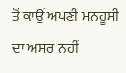ਤੋਂ ਕਾਉਂ ਅਪਣੀ ਮਨਹੂਸੀ ਦਾ ਅਸਰ ਨਹੀਂ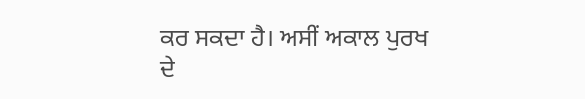ਕਰ ਸਕਦਾ ਹੈ। ਅਸੀਂ ਅਕਾਲ ਪੁਰਖ ਦੇ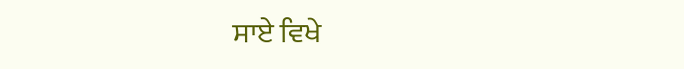ਸਾਏ ਵਿਖੇ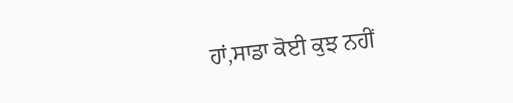ਹਾਂ,ਸਾਡਾ ਕੋਈ ਕੁਝ ਨਹੀਂ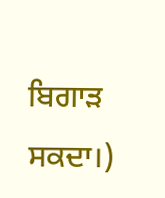ਬਿਗਾੜ ਸਕਦਾ।)